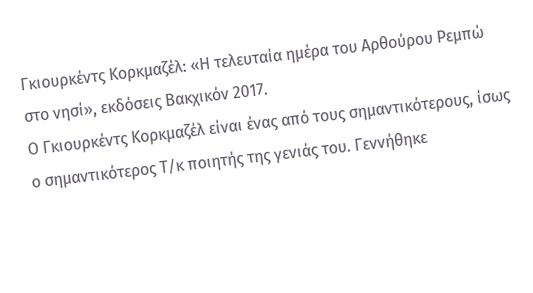Γκιουρκέντς Κορκμαζέλ: «Η τελευταία ημέρα του Αρθούρου Ρεμπώ στο νησί», εκδόσεις Βακχικόν 2017.
Ο Γκιουρκέντς Κορκμαζέλ είναι ένας από τους σημαντικότερους, ίσως ο σημαντικότερος Τ/κ ποιητής της γενιάς του. Γεννήθηκε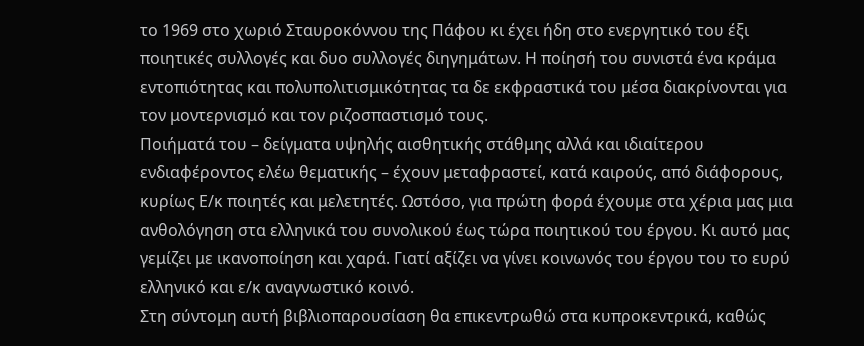το 1969 στο χωριό Σταυροκόννου της Πάφου κι έχει ήδη στο ενεργητικό του έξι ποιητικές συλλογές και δυο συλλογές διηγημάτων. Η ποίησή του συνιστά ένα κράμα εντοπιότητας και πολυπολιτισμικότητας τα δε εκφραστικά του μέσα διακρίνονται για τον μοντερνισμό και τον ριζοσπαστισμό τους.
Ποιήματά του – δείγματα υψηλής αισθητικής στάθμης αλλά και ιδιαίτερου ενδιαφέροντος ελέω θεματικής – έχουν μεταφραστεί, κατά καιρούς, από διάφορους, κυρίως Ε/κ ποιητές και μελετητές. Ωστόσο, για πρώτη φορά έχουμε στα χέρια μας μια ανθολόγηση στα ελληνικά του συνολικού έως τώρα ποιητικού του έργου. Κι αυτό μας γεμίζει με ικανοποίηση και χαρά. Γιατί αξίζει να γίνει κοινωνός του έργου του το ευρύ ελληνικό και ε/κ αναγνωστικό κοινό.
Στη σύντομη αυτή βιβλιοπαρουσίαση θα επικεντρωθώ στα κυπροκεντρικά, καθώς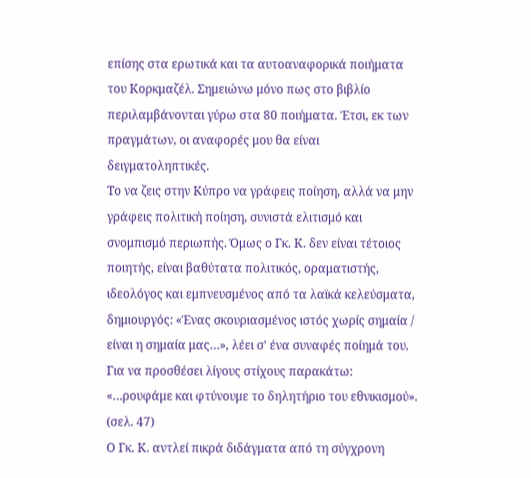επίσης στα ερωτικά και τα αυτοαναφορικά ποιήματα του Κορκμαζέλ. Σημειώνω μόνο πως στο βιβλίο περιλαμβάνονται γύρω στα 80 ποιήματα. Έτσι, εκ των πραγμάτων, οι αναφορές μου θα είναι δειγματοληπτικές.
Το να ζεις στην Κύπρο να γράφεις ποίηση, αλλά να μην γράφεις πολιτική ποίηση, συνιστά ελιτισμό και σνομπισμό περιωπής. Όμως ο Γκ. Κ. δεν είναι τέτοιος ποιητής, είναι βαθύτατα πολιτικός, οραματιστής, ιδεολόγος και εμπνευσμένος από τα λαϊκά κελεύσματα, δημιουργός: «Ένας σκουριασμένος ιστός χωρίς σημαία / είναι η σημαία μας…», λέει σ’ ένα συναφές ποίημά του. Για να προσθέσει λίγους στίχους παρακάτω: «…ρουφάμε και φτύνουμε το δηλητήριο του εθνικισμού». (σελ. 47)
Ο Γκ. Κ. αντλεί πικρά διδάγματα από τη σύγχρονη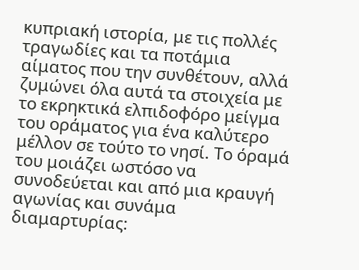κυπριακή ιστορία, με τις πολλές τραγωδίες και τα ποτάμια αίματος που την συνθέτουν, αλλά ζυμώνει όλα αυτά τα στοιχεία με το εκρηκτικά ελπιδοφόρο μείγμα του οράματος για ένα καλύτερο μέλλον σε τούτο το νησί. Το όραμά του μοιάζει ωστόσο να συνοδεύεται και από μια κραυγή αγωνίας και συνάμα διαμαρτυρίας: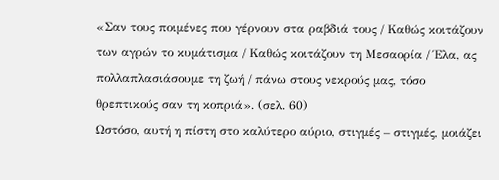«Σαν τους ποιμένες που γέρνουν στα ραβδιά τους / Καθώς κοιτάζουν των αγρών το κυμάτισμα / Καθώς κοιτάζουν τη Μεσαορία / Έλα, ας πολλαπλασιάσουμε τη ζωή / πάνω στους νεκρούς μας, τόσο θρεπτικούς σαν τη κοπριά». (σελ. 60)
Ωστόσο, αυτή η πίστη στο καλύτερο αύριο, στιγμές – στιγμές, μοιάζει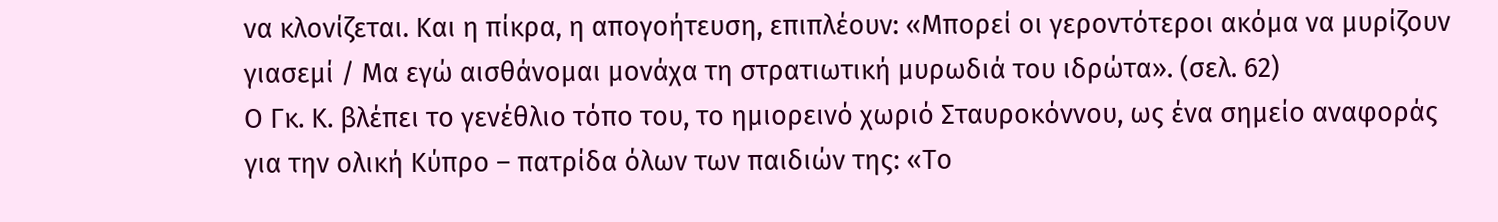να κλονίζεται. Και η πίκρα, η απογοήτευση, επιπλέουν: «Μπορεί οι γεροντότεροι ακόμα να μυρίζουν γιασεμί / Μα εγώ αισθάνομαι μονάχα τη στρατιωτική μυρωδιά του ιδρώτα». (σελ. 62)
Ο Γκ. Κ. βλέπει το γενέθλιο τόπο του, το ημιορεινό χωριό Σταυροκόννου, ως ένα σημείο αναφοράς για την ολική Κύπρο – πατρίδα όλων των παιδιών της: «Το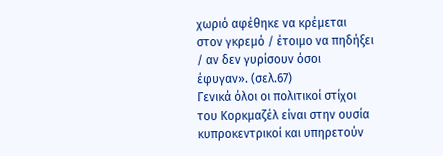χωριό αφέθηκε να κρέμεται στον γκρεμό / έτοιμο να πηδήξει / αν δεν γυρίσουν όσοι έφυγαν». (σελ.67)
Γενικά όλοι οι πολιτικοί στίχοι του Κορκμαζέλ είναι στην ουσία κυπροκεντρικοί και υπηρετούν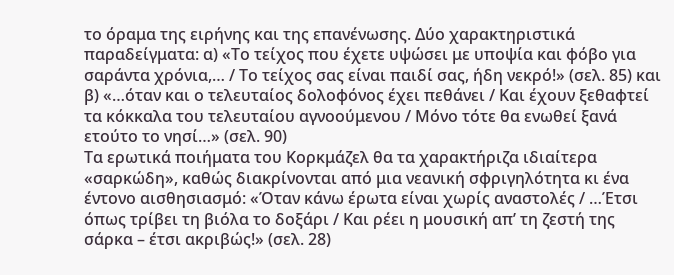το όραμα της ειρήνης και της επανένωσης. Δύο χαρακτηριστικά παραδείγματα: α) «Το τείχος που έχετε υψώσει με υποψία και φόβο για σαράντα χρόνια,… / Το τείχος σας είναι παιδί σας, ήδη νεκρό!» (σελ. 85) και β) «…όταν και ο τελευταίος δολοφόνος έχει πεθάνει / Και έχουν ξεθαφτεί τα κόκκαλα του τελευταίου αγνοούμενου / Μόνο τότε θα ενωθεί ξανά ετούτο το νησί…» (σελ. 90)
Τα ερωτικά ποιήματα του Κορκμάζελ θα τα χαρακτήριζα ιδιαίτερα «σαρκώδη», καθώς διακρίνονται από μια νεανική σφριγηλότητα κι ένα έντονο αισθησιασμό: «Όταν κάνω έρωτα είναι χωρίς αναστολές / …Έτσι όπως τρίβει τη βιόλα το δοξάρι / Και ρέει η μουσική απ’ τη ζεστή της σάρκα – έτσι ακριβώς!» (σελ. 28)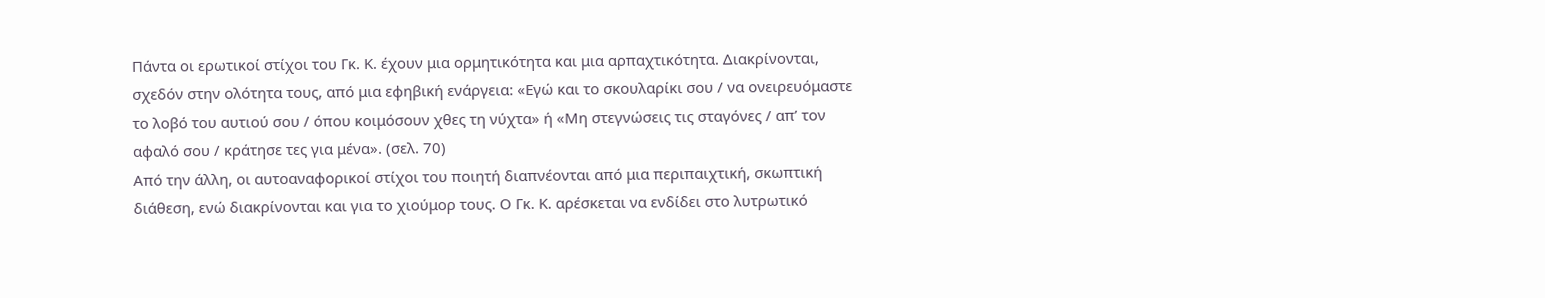Πάντα οι ερωτικοί στίχοι του Γκ. Κ. έχουν μια ορμητικότητα και μια αρπαχτικότητα. Διακρίνονται, σχεδόν στην ολότητα τους, από μια εφηβική ενάργεια: «Εγώ και το σκουλαρίκι σου / να ονειρευόμαστε το λοβό του αυτιού σου / όπου κοιμόσουν χθες τη νύχτα» ή «Μη στεγνώσεις τις σταγόνες / απ’ τον αφαλό σου / κράτησε τες για μένα». (σελ. 70)
Από την άλλη, οι αυτοαναφορικοί στίχοι του ποιητή διαπνέονται από μια περιπαιχτική, σκωπτική διάθεση, ενώ διακρίνονται και για το χιούμορ τους. Ο Γκ. Κ. αρέσκεται να ενδίδει στο λυτρωτικό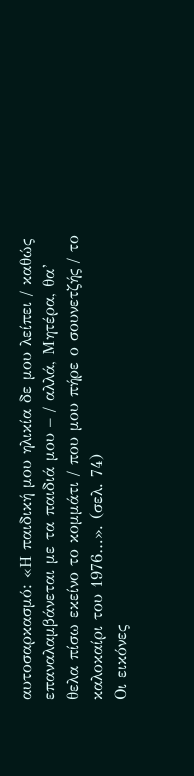αυτοσαρκασμό: «Η παιδική μου ηλικία δε μου λείπει / καθώς επαναλαμβάνεται με τα παιδιά μου – / αλλά, Μητέρα, θα’ θελα πίσω εκείνο το κομμάτι / που μου πήρε ο σουνετζής / το καλοκαίρι του 1976…». (σελ. 74)
Οι εικόνες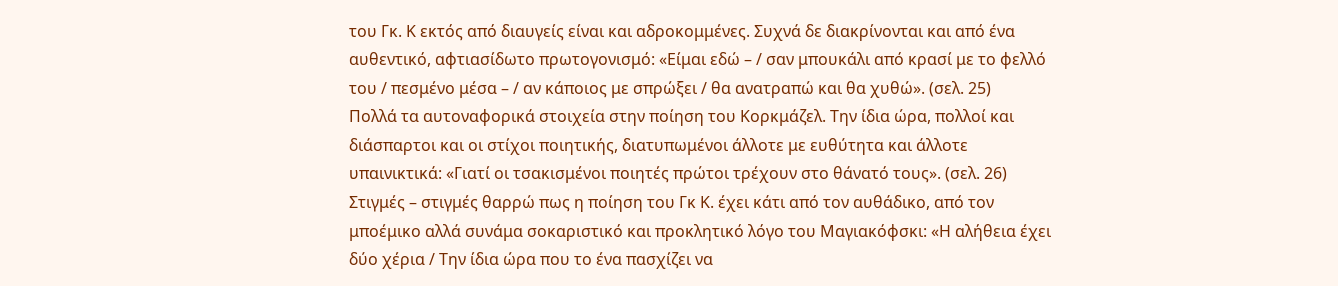του Γκ. Κ εκτός από διαυγείς είναι και αδροκομμένες. Συχνά δε διακρίνονται και από ένα αυθεντικό, αφτιασίδωτο πρωτογονισμό: «Είμαι εδώ – / σαν μπουκάλι από κρασί με το φελλό του / πεσμένο μέσα – / αν κάποιος με σπρώξει / θα ανατραπώ και θα χυθώ». (σελ. 25)
Πολλά τα αυτοναφορικά στοιχεία στην ποίηση του Κορκμάζελ. Την ίδια ώρα, πολλοί και διάσπαρτοι και οι στίχοι ποιητικής, διατυπωμένοι άλλοτε με ευθύτητα και άλλοτε υπαινικτικά: «Γιατί οι τσακισμένοι ποιητές πρώτοι τρέχουν στο θάνατό τους». (σελ. 26)
Στιγμές – στιγμές θαρρώ πως η ποίηση του Γκ Κ. έχει κάτι από τον αυθάδικο, από τον μποέμικο αλλά συνάμα σοκαριστικό και προκλητικό λόγο του Μαγιακόφσκι: «Η αλήθεια έχει δύο χέρια / Την ίδια ώρα που το ένα πασχίζει να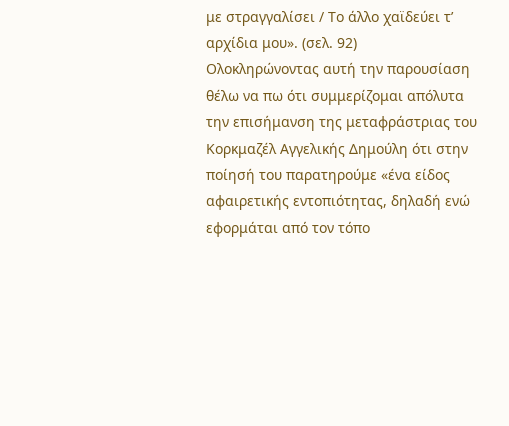με στραγγαλίσει / Το άλλο χαϊδεύει τ’ αρχίδια μου». (σελ. 92)
Ολοκληρώνοντας αυτή την παρουσίαση θέλω να πω ότι συμμερίζομαι απόλυτα την επισήμανση της μεταφράστριας του Κορκμαζέλ Αγγελικής Δημούλη ότι στην ποίησή του παρατηρούμε «ένα είδος αφαιρετικής εντοπιότητας, δηλαδή ενώ εφορμάται από τον τόπο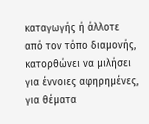καταγωγής ή άλλοτε από τον τόπο διαμονής, κατορθώνει να μιλήσει για έννοιες αφηρημένες, για θέματα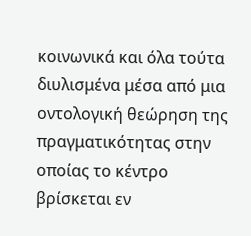κοινωνικά και όλα τούτα διυλισμένα μέσα από μια οντολογική θεώρηση της πραγματικότητας στην οποίας το κέντρο βρίσκεται εν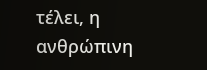τέλει, η ανθρώπινη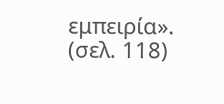εμπειρία». (σελ. 118)